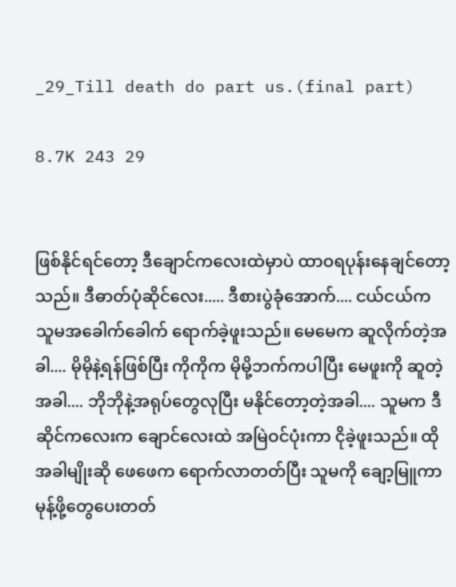_29_Till death do part us.(final part)

8.7K 243 29


ဖြစ်နိုင်ရင်တော့ ဒီချောင်ကလေးထဲမှာပဲ ထာဝရပုန်းနေချင်တော့သည်။ ဒီဓာတ်ပုံဆိုင်လေး..... ဒီစားပွဲခုံအောက်.... ငယ်ငယ်က သူမအခေါက်ခေါက် ရောက်ခဲ့ဖူးသည်။ မေမေက ဆူလိုက်တဲ့အခါ.... မိုမိုနဲ့ရန်ဖြစ်ပြီး ကိုကိုက မိုမို့ဘက်ကပါပြီး မေဖူးကို ဆူတဲ့အခါ.... ဘိုဘိုနဲ့အရုပ်တွေလုပြီး မနိုင်တော့တဲ့အခါ.... သူမက ဒီဆိုင်ကလေးက ချောင်လေးထဲ အမြဲဝင်ပုံးကာ ငိုခဲ့ဖူးသည်။ ထိုအခါမျိုးဆို ဖေဖေက ရောက်လာတတ်ပြီး သူမကို ချော့မြူကာ မုန့်ဖို့တွေပေးတတ်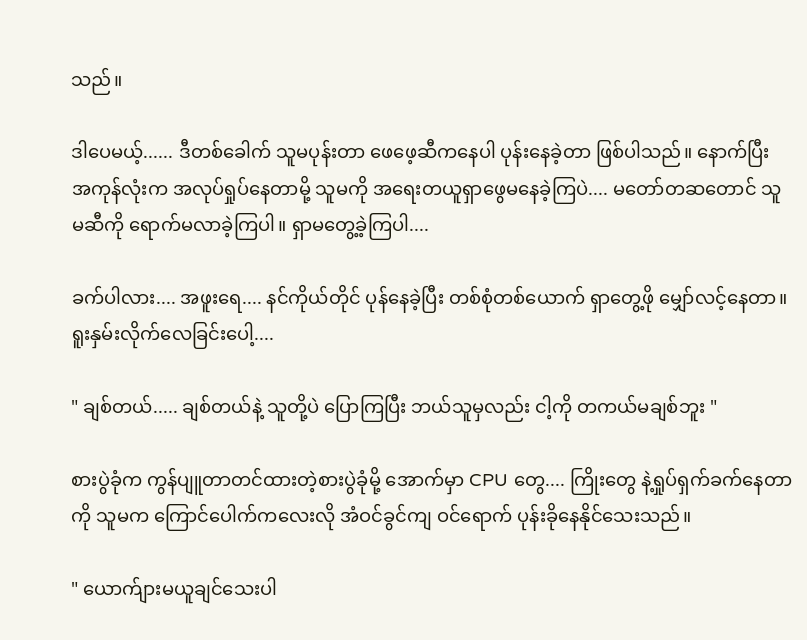သည်။

ဒါပေမယ့်...... ဒီတစ်ခေါက် သူမပုန်းတာ ဖေဖေ့ဆီကနေပါ ပုန်းနေခဲ့တာ ဖြစ်ပါသည်။ နောက်ပြီး အကုန်လုံးက အလုပ်ရှုပ်နေတာမို့ သူမကို အရေးတယူရှာဖွေမနေခဲ့ကြပဲ.... မတော်တဆတောင် သူမဆီကို ရောက်မလာခဲ့ကြပါ။ ရှာမတွေ့ခဲ့ကြပါ....

ခက်ပါလား.... အဖူးရေ.... နင်ကိုယ်တိုင် ပုန်နေခဲ့ပြီး တစ်စုံတစ်ယောက် ရှာတွေ့ဖို မျှော်လင့်နေတာ။ ရူးနှမ်းလိုက်လေခြင်းပေါ့....

" ချစ်တယ်..... ချစ်တယ်နဲ့ သူတို့ပဲ ပြောကြပြီး ဘယ်သူမှလည်း ငါ့ကို တကယ်မချစ်ဘူး "

စားပွဲခုံက ကွန်ပျူတာတင်ထားတဲ့စားပွဲခုံမို့ အောက်မှာ CPU တွေ.... ကြိုးတွေ နဲ့ရှုပ်ရှက်ခက်နေတာကို သူမက ကြောင်ပေါက်ကလေးလို အံဝင်ခွင်ကျ ဝင်ရောက် ပုန်းခိုနေနိုင်သေးသည်။

" ယောက်ျားမယူချင်သေးပါ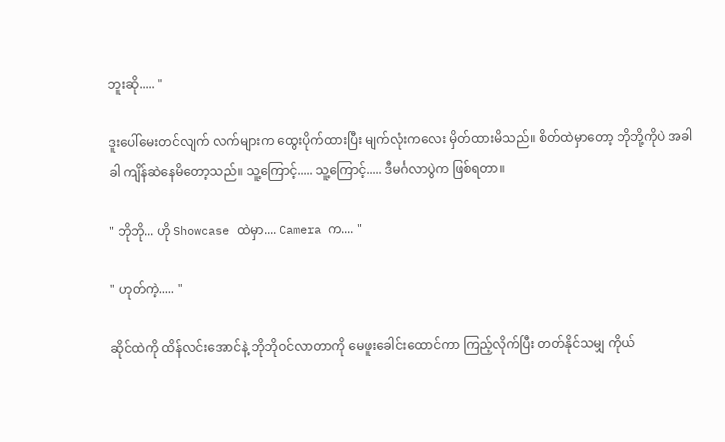ဘူးဆို..... "

ဒူးပေါ်မေးတင်လျက် လက်များက ထွေးပိုက်ထားပြီး မျက်လုံးကလေး မှိတ်ထားမိသည်။ စိတ်ထဲမှာတော့ ဘိုဘို့ကိုပဲ အခါခါ ကျိန်ဆဲနေမိတော့သည်။ သူ့ကြောင့်..... သူ့ကြောင့်..... ဒီမင်္ဂလာပွဲက ဖြစ်ရတာ။

" ဘိုဘို... ဟို Showcase ထဲမှာ.... Camera က.... "

" ဟုတ်ကဲ့..... "

ဆိုင်ထဲကို ထိန်လင်းအောင်နဲ့ ဘိုဘိုဝင်လာတာကို မေဖူးခေါင်းထောင်ကာ ကြည့်လိုက်ပြီး တတ်နိုင်သမျှ ကိုယ်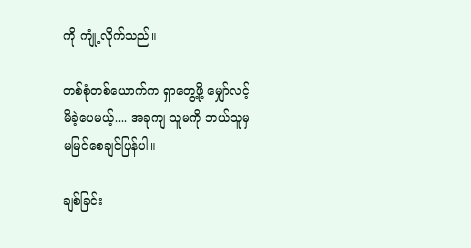ကို ကျုံ့လိုက်သည်။

တစ်စုံတစ်ယောက်က ရှာတွေ့ဖို့ မျှော်လင့်မိခဲ့ပေမယ့်.... အခုကျ သူမကို ဘယ်သူမှ မမြင်စေချင်ပြန်ပါ။

ချစ်ခြင်း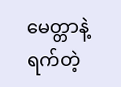မေတ္တာနဲ့ ရက်တဲ့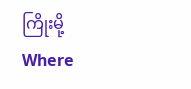ကြိုးမို့ Where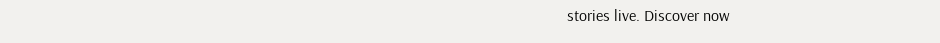stories live. Discover now